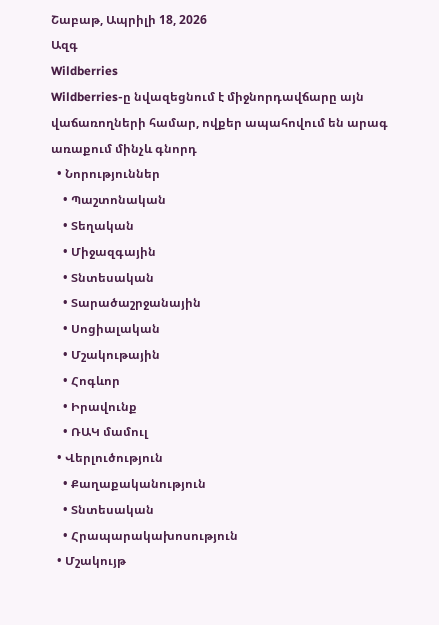Շաբաթ, Ապրիլի 18, 2026
Ազգ
Wildberries
Wildberries-ը նվազեցնում է միջնորդավճարը այն վաճառողների համար, ովքեր ապահովում են արագ առաքում մինչև գնորդ
  • Նորություններ
    • Պաշտոնական
    • Տեղական
    • Միջազգային
    • Տնտեսական
    • Տարածաշրջանային
    • Սոցիալական
    • Մշակութային
    • Հոգևոր
    • Իրավունք
    • ՌԱԿ մամուլ
  • Վերլուծություն
    • Քաղաքականություն
    • Տնտեսական
    • Հրապարակախոսություն
  • Մշակույթ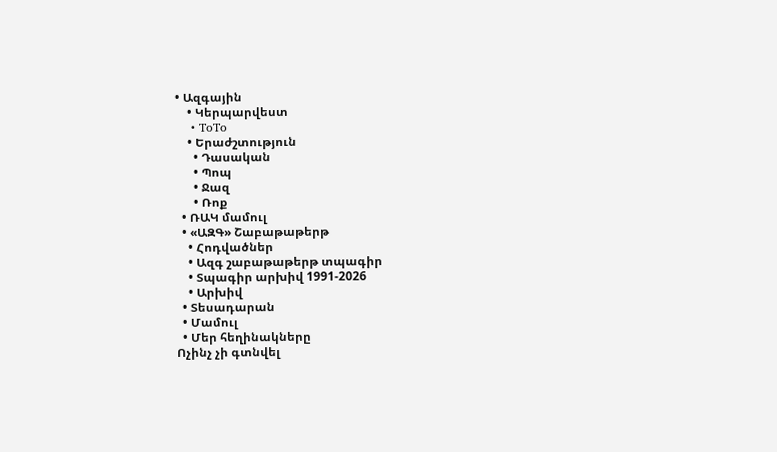• Ազգային
    • Կերպարվեստ
    • ToTo
    • Երաժշտություն
      • Դասական
      • Պոպ
      • Ջազ
      • Ռոք
  • ՌԱԿ մամուլ
  • «ԱԶԳ» Շաբաթաթերթ
    • Հոդվածներ
    • Ազգ շաբաթաթերթ տպագիր
    • Տպագիր արխիվ 1991-2026
    • Արխիվ
  • Տեսադարան
  • Մամուլ
  • Մեր հեղինակները
Ոչինչ չի գտնվել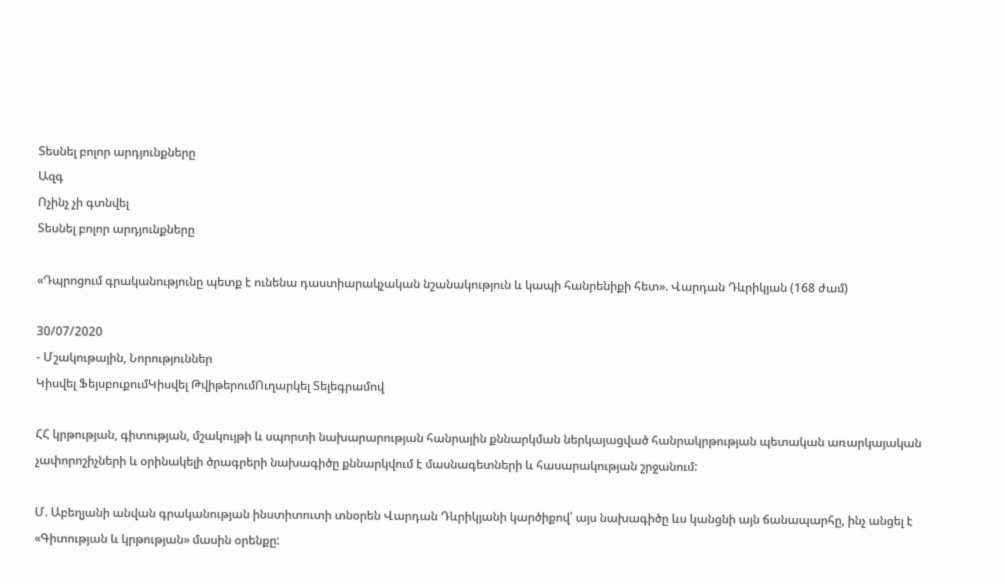Տեսնել բոլոր արդյունքները
Ազգ
Ոչինչ չի գտնվել
Տեսնել բոլոր արդյունքները

«Դպրոցում գրականությունը պետք է ունենա դաստիարակչական նշանակություն և կապի հանրենիքի հետ». Վարդան Դևրիկյան (168 ժամ)

30/07/2020
- Մշակութային, Նորություններ
Կիսվել ՖեյսբուքումԿիսվել ԹվիթերումՈւղարկել Տելեգրամով

ՀՀ կրթության, գիտության, մշակույթի և սպորտի նախարարության հանրային քննարկման ներկայացված հանրակրթության պետական առարկայական չափորոշիչների և օրինակելի ծրագրերի նախագիծը քննարկվում է մասնագետների և հասարակության շրջանում:

Մ. Աբեղյանի անվան գրականության ինստիտուտի տնօրեն Վարդան Դևրիկյանի կարծիքով՝ այս նախագիծը ևս կանցնի այն ճանապարհը, ինչ անցել է «Գիտության և կրթության» մասին օրենքը: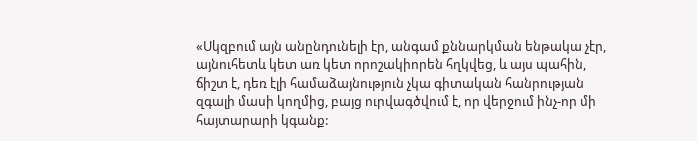«Սկզբում այն անընդունելի էր, անգամ քննարկման ենթակա չէր, այնուհետև կետ առ կետ որոշակիորեն հղկվեց, և այս պահին, ճիշտ է, դեռ էլի համաձայնություն չկա գիտական հանրության զգալի մասի կողմից, բայց ուրվագծվում է, որ վերջում ինչ-որ մի հայտարարի կգանք: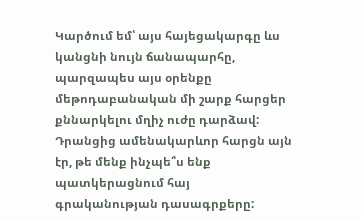Կարծում եմ՝ այս հայեցակարգը ևս կանցնի նույն ճանապարհը, պարզապես այս օրենքը մեթոդաբանական մի շարք հարցեր քննարկելու մղիչ ուժը դարձավ: Դրանցից ամենակարևոր հարցն այն էր, թե մենք ինչպե՞ս ենք պատկերացնում հայ գրականության դասագրքերը: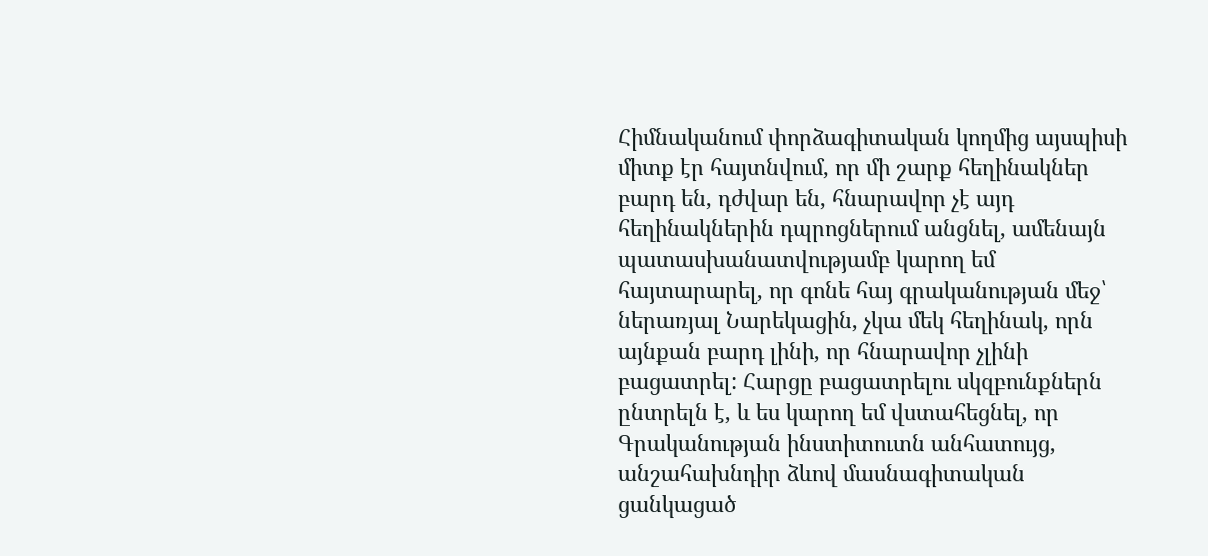Հիմնականում փորձագիտական կողմից այսպիսի միտք էր հայտնվում, որ մի շարք հեղինակներ բարդ են, դժվար են, հնարավոր չէ այդ հեղինակներին դպրոցներում անցնել, ամենայն պատասխանատվությամբ կարող եմ հայտարարել, որ գոնե հայ գրականության մեջ՝ ներառյալ Նարեկացին, չկա մեկ հեղինակ, որն այնքան բարդ լինի, որ հնարավոր չլինի բացատրել: Հարցը բացատրելու սկզբունքներն ընտրելն է, և ես կարող եմ վստահեցնել, որ Գրականության ինստիտուտն անհատույց, անշահախնդիր ձևով մասնագիտական ցանկացած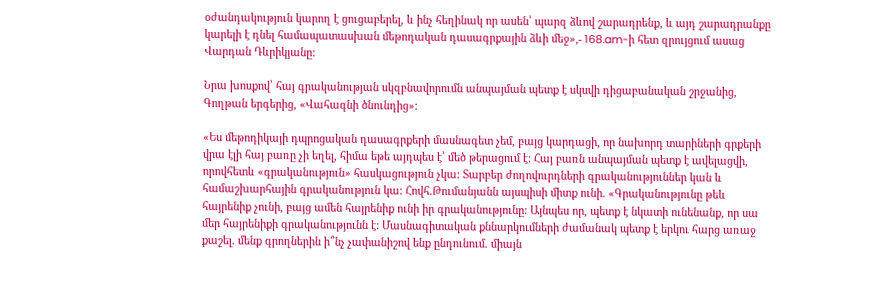օժանդակություն կարող է ցուցաբերել, և ինչ հեղինակ որ ասեն՝ պարզ ձևով շարադրենք, և այդ շարադրանքը կարելի է դնել համապատասխան մեթոդական դասագրքային ձևի մեջ»,- 168.am-ի հետ զրույցում ասաց Վարդան Դևրիկյանը:

Նրա խոսքով՝ հայ գրականության սկզբնավորումն անպայման պետք է սկսվի դիցաբանական շրջանից, Գողթան երգերից, «Վահագնի ծնունդից»:

«Ես մեթոդիկայի դպրոցական դասագրքերի մասնագետ չեմ, բայց կարդացի, որ նախորդ տարիների գրքերի վրա էլի հայ բառը չի եղել, հիմա եթե այդպես է՝ մեծ թերացում է: Հայ բառն անպայման պետք է ավելացվի, որովհետև «գրականություն» հասկացություն չկա: Տարբեր ժողովուրդների գրականություններ կան և համաշխարհային գրականություն կա: Հովհ.Թումանյանն այսպիսի միտք ունի. «Գրականությունը թեև հայրենիք չունի, բայց ամեն հայրենիք ունի իր գրականությունը: Այնպես որ, պետք է նկատի ունենանք, որ սա մեր հայրենիքի գրականությունն է: Մասնագիտական քննարկումների ժամանակ պետք է երկու հարց առաջ քաշել. մենք գրողներին ի՞նչ չափանիշով ենք ընդունում. միայն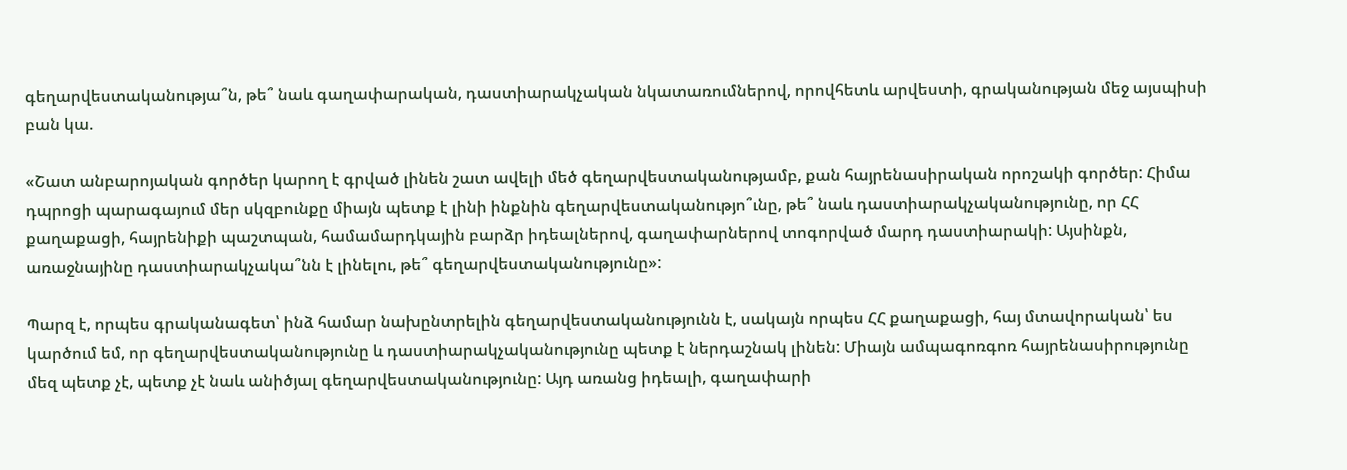գեղարվեստականությա՞ն, թե՞ նաև գաղափարական, դաստիարակչական նկատառումներով, որովհետև արվեստի, գրականության մեջ այսպիսի բան կա.

«Շատ անբարոյական գործեր կարող է գրված լինեն շատ ավելի մեծ գեղարվեստականությամբ, քան հայրենասիրական որոշակի գործեր: Հիմա դպրոցի պարագայում մեր սկզբունքը միայն պետք է լինի ինքնին գեղարվեստականությո՞ւնը, թե՞ նաև դաստիարակչականությունը, որ ՀՀ քաղաքացի, հայրենիքի պաշտպան, համամարդկային բարձր իդեալներով, գաղափարներով տոգորված մարդ դաստիարակի: Այսինքն, առաջնայինը դաստիարակչակա՞նն է լինելու, թե՞ գեղարվեստականությունը»:

Պարզ է, որպես գրականագետ՝ ինձ համար նախընտրելին գեղարվեստականությունն է, սակայն որպես ՀՀ քաղաքացի, հայ մտավորական՝ ես կարծում եմ, որ գեղարվեստականությունը և դաստիարակչականությունը պետք է ներդաշնակ լինեն: Միայն ամպագոռգոռ հայրենասիրությունը մեզ պետք չէ, պետք չէ նաև անիծյալ գեղարվեստականությունը: Այդ առանց իդեալի, գաղափարի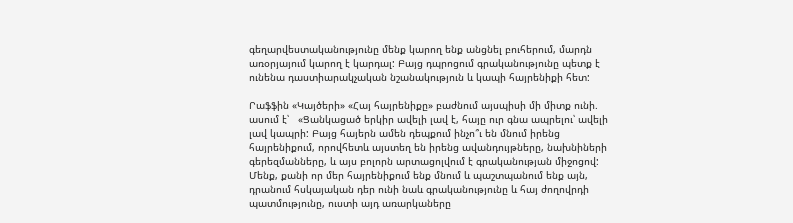գեղարվեստականությունը մենք կարող ենք անցնել բուհերում, մարդն առօրյայում կարող է կարդալ: Բայց դպրոցում գրականությունը պետք է ունենա դաստիարակչական նշանակություն և կապի հայրենիքի հետ:

Րաֆֆին «Կայծերի» «Հայ հայրենիքը» բաժնում այսպիսի մի միտք ունի. ասում է՝   «Ցանկացած երկիր ավելի լավ է, հայը ուր գնա ապրելու՝ ավելի լավ կապրի: Բայց հայերն ամեն դեպքում ինչո՞ւ են մնում իրենց հայրենիքում, որովհետև այստեղ են իրենց ավանդույթները, նախնիների գերեզմանները, և այս բոլորն արտացոլվում է գրականության միջոցով: Մենք, քանի որ մեր հայրենիքում ենք մնում և պաշտպանում ենք այն, դրանում հսկայական դեր ունի նաև գրականությունը և հայ ժողովրդի պատմությունը, ուստի այդ առարկաները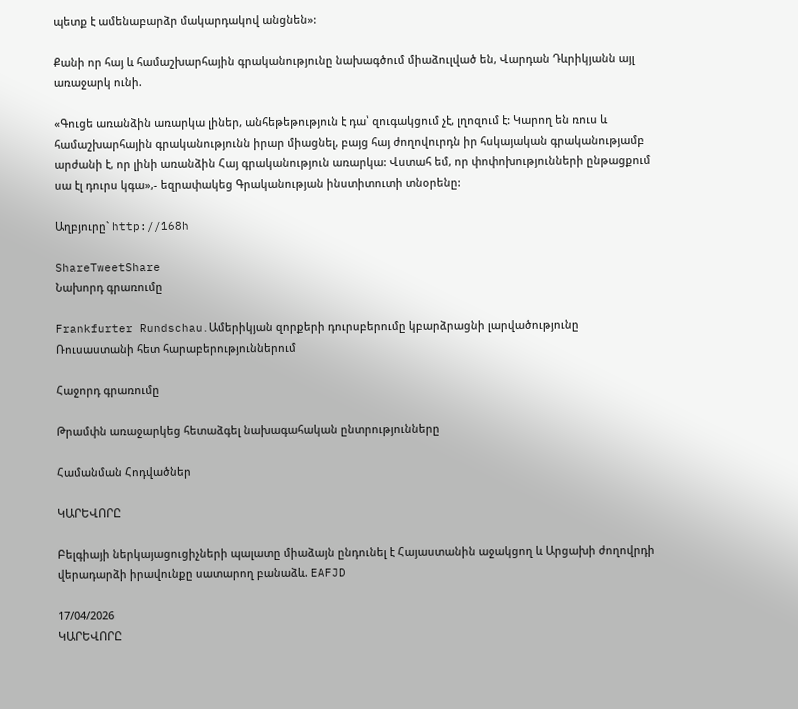պետք է ամենաբարձր մակարդակով անցնեն»:

Քանի որ հայ և համաշխարհային գրականությունը նախագծում միաձուլված են, Վարդան Դևրիկյանն այլ առաջարկ ունի.

«Գուցե առանձին առարկա լիներ, անհեթեթություն է դա՝ զուգակցում չէ, լղոզում է: Կարող են ռուս և համաշխարհային գրականությունն իրար միացնել, բայց հայ ժողովուրդն իր հսկայական գրականությամբ արժանի է, որ լինի առանձին Հայ գրականություն առարկա: Վստահ եմ, որ փոփոխությունների ընթացքում սա էլ դուրս կգա»,- եզրափակեց Գրականության ինստիտուտի տնօրենը:

Աղբյուրը` http://168h

ShareTweetShare
Նախորդ գրառումը

Frankfurter Rundschau․Ամերիկյան զորքերի դուրսբերումը կբարձրացնի լարվածությունը Ռուսաստանի հետ հարաբերություններում

Հաջորդ գրառումը

Թրամփն առաջարկեց հետաձգել նախագահական ընտրությունները

Համանման Հոդվածներ

ԿԱՐԵՎՈՐԸ

Բելգիայի ներկայացուցիչների պալատը միաձայն ընդունել է Հայաստանին աջակցող և Արցախի ժողովրդի վերադարձի իրավունքը սատարող բանաձև. EAFJD

17/04/2026
ԿԱՐԵՎՈՐԸ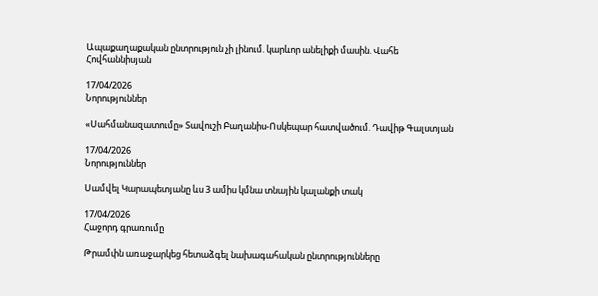Ապաքաղաքական ընտրություն չի լինում. կարևոր անելիքի մասին. Վահե Հովհաննիսյան

17/04/2026
Նորություններ

«Սահմանազատումը» Տավուշի Բաղանիս-Ոսկեպար հատվածում. Դավիթ Գալստյան

17/04/2026
Նորություններ

Սամվել Կարապետյանը ևս 3 ամիս կմնա տնային կալանքի տակ

17/04/2026
Հաջորդ գրառումը

Թրամփն առաջարկեց հետաձգել նախագահական ընտրությունները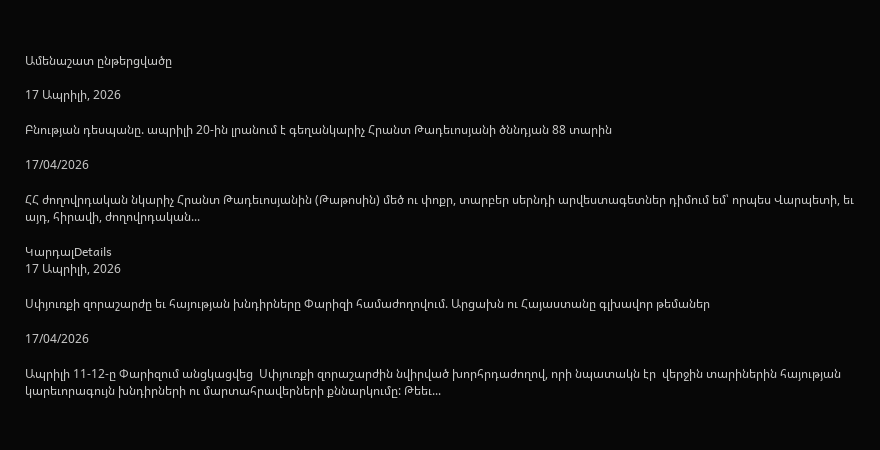Ամենաշատ ընթերցվածը

17 Ապրիլի, 2026

Բնության դեսպանը. ապրիլի 20-ին լրանում է գեղանկարիչ Հրանտ Թադեւոսյանի ծննդյան 88 տարին

17/04/2026

ՀՀ ժողովրդական նկարիչ Հրանտ Թադեւոսյանին (Թաթոսին) մեծ ու փոքր, տարբեր սերնդի արվեստագետներ դիմում եմ՝ որպես Վարպետի, եւ այդ, հիրավի, ժողովրդական...

ԿարդալDetails
17 Ապրիլի, 2026

Սփյուռքի զորաշարժը եւ հայության խնդիրները Փարիզի համաժողովում. Արցախն ու Հայաստանը գլխավոր թեմաներ

17/04/2026

Ապրիլի 11-12-ը Փարիզում անցկացվեց  Սփյուռքի զորաշարժին նվիրված խորհրդաժողով, որի նպատակն էր  վերջին տարիներին հայության կարեւորագույն խնդիրների ու մարտահրավերների քննարկումը: Թեեւ...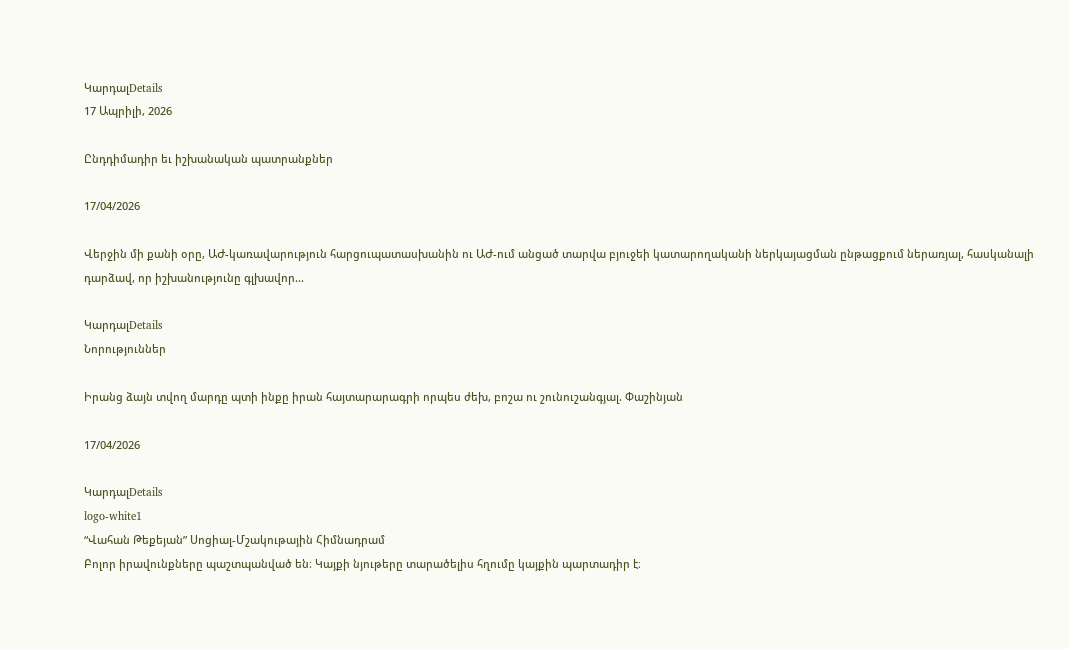ԿարդալDetails
17 Ապրիլի, 2026

Ընդդիմադիր եւ իշխանական պատրանքներ

17/04/2026

Վերջին մի քանի օրը, ԱԺ-կառավարություն հարցուպատասխանին ու ԱԺ-ում անցած տարվա բյուջեի կատարողականի ներկայացման ընթացքում ներառյալ, հասկանալի դարձավ, որ իշխանությունը գլխավոր...

ԿարդալDetails
Նորություններ

Իրանց ձայն տվող մարդը պտի ինքը իրան հայտարարագրի որպես ժեխ, բոշա ու շունուշանգյալ. Փաշինյան

17/04/2026

ԿարդալDetails
logo-white1
“Վահան Թեքեյան” Սոցիալ-Մշակութային Հիմնադրամ
Բոլոր իրավունքները պաշտպանված են։ Կայքի նյութերը տարածելիս հղումը կայքին պարտադիր է։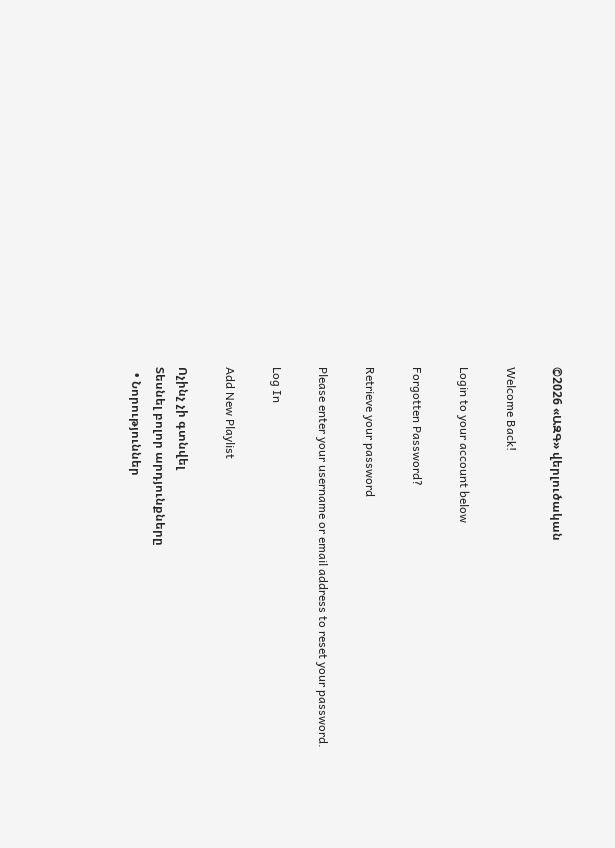©2026 «ԱԶԳ» վերլուծական

Welcome Back!

Login to your account below

Forgotten Password?

Retrieve your password

Please enter your username or email address to reset your password.

Log In

Add New Playlist

Ոչինչ չի գտնվել
Տեսնել բոլոր արդյունքները
  • Նորություններ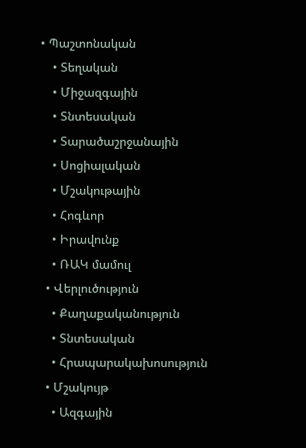• Պաշտոնական
    • Տեղական
    • Միջազգային
    • Տնտեսական
    • Տարածաշրջանային
    • Սոցիալական
    • Մշակութային
    • Հոգևոր
    • Իրավունք
    • ՌԱԿ մամուլ
  • Վերլուծություն
    • Քաղաքականություն
    • Տնտեսական
    • Հրապարակախոսություն
  • Մշակույթ
    • Ազգային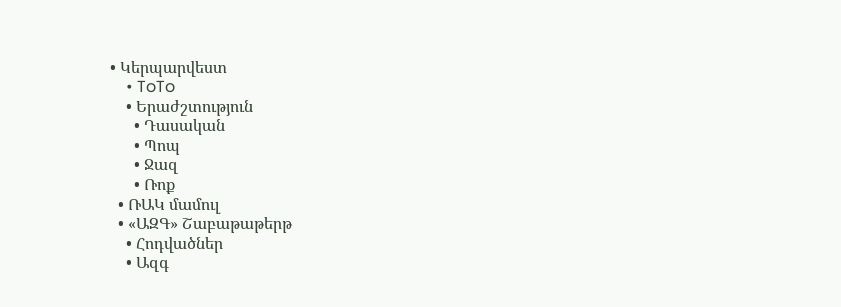• Կերպարվեստ
    • ToTo
    • Երաժշտություն
      • Դասական
      • Պոպ
      • Ջազ
      • Ռոք
  • ՌԱԿ մամուլ
  • «ԱԶԳ» Շաբաթաթերթ
    • Հոդվածներ
    • Ազգ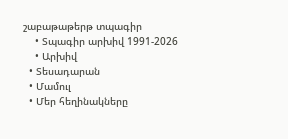շաբաթաթերթ տպագիր
    • Տպագիր արխիվ 1991-2026
    • Արխիվ
  • Տեսադարան
  • Մամուլ
  • Մեր հեղինակները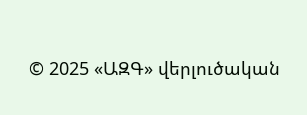© 2025 «ԱԶԳ» վերլուծական